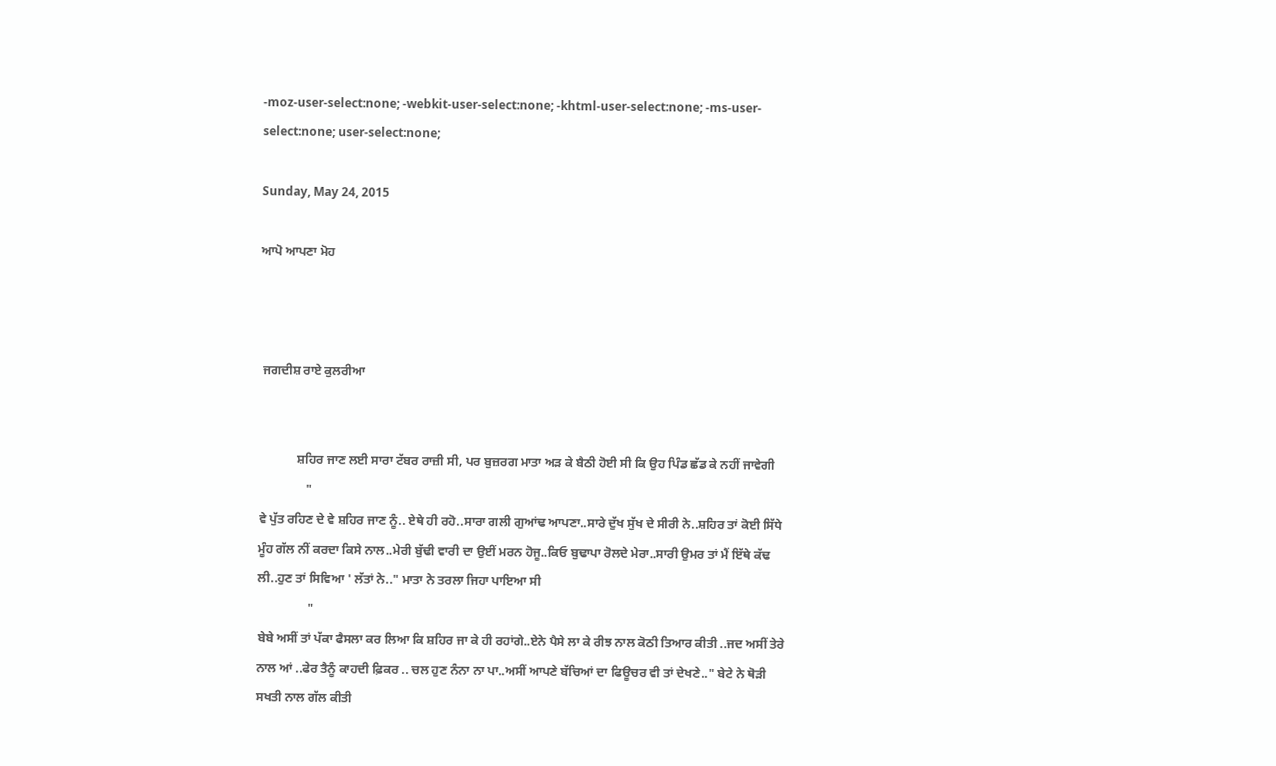-moz-user-select:none; -webkit-user-select:none; -khtml-user-select:none; -ms-user-select:none; user-select:none;

Sunday, May 24, 2015

ਆਪੋ ਆਪਣਾ ਮੋਹ



 ਜਗਦੀਸ਼ ਰਾਏ ਕੁਲਰੀਆ


            ਸ਼ਹਿਰ ਜਾਣ ਲਈ ਸਾਰਾ ਟੱਬਰ ਰਾਜ਼ੀ ਸੀ, ਪਰ ਬੁਜ਼ਰਗ ਮਾਤਾ ਅੜ ਕੇ ਬੈਠੀ ਹੋਈ ਸੀ ਕਿ ਉਹ ਪਿੰਡ ਛੱਡ ਕੇ ਨਹੀਂ ਜਾਵੇਗੀ
               "
ਵੇ ਪੁੱਤ ਰਹਿਣ ਦੇ ਵੇ ਸ਼ਹਿਰ ਜਾਣ ਨੂੰ.. ਏਥੇ ਹੀ ਰਹੋ..ਸਾਰਾ ਗਲੀ ਗੁਆਂਢ ਆਪਣਾ..ਸਾਰੇ ਦੁੱਖ ਸੁੱਖ ਦੇ ਸੀਰੀ ਨੇ..ਸ਼ਹਿਰ ਤਾਂ ਕੋਈ ਸਿੱਧੇ ਮੂੰਹ ਗੱਲ ਨੀਂ ਕਰਦਾ ਕਿਸੇ ਨਾਲ..ਮੇਰੀ ਬੁੱਢੀ ਵਾਰੀ ਦਾ ਉਈਂ ਮਰਨ ਹੋਜੂ..ਕਿਓ ਬੁਢਾਪਾ ਰੋਲਦੇ ਮੇਰਾ..ਸਾਰੀ ਉਮਰ ਤਾਂ ਮੈਂ ਇੱਥੇ ਕੱਢ ਲੀ..ਹੁਣ ਤਾਂ ਸਿਵਿਆ ' ਲੱਤਾਂ ਨੇ.." ਮਾਤਾ ਨੇ ਤਰਲਾ ਜਿਹਾ ਪਾਇਆ ਸੀ
                "
ਬੇਬੇ ਅਸੀਂ ਤਾਂ ਪੱਕਾ ਫੈਸਲਾ ਕਰ ਲਿਆ ਕਿ ਸ਼ਹਿਰ ਜਾ ਕੇ ਹੀ ਰਹਾਂਗੇ..ਏਨੇ ਪੈਸੇ ਲਾ ਕੇ ਰੀਝ ਨਾਲ ਕੋਠੀ ਤਿਆਰ ਕੀਤੀ ..ਜਦ ਅਸੀਂ ਤੇਰੇ ਨਾਲ ਆਂ ..ਫੇਰ ਤੈਨੂੰ ਕਾਹਦੀ ਫ਼ਿਕਰ .. ਚਲ ਹੁਣ ਨੰਨਾ ਨਾ ਪਾ..ਅਸੀਂ ਆਪਣੇ ਬੱਚਿਆਂ ਦਾ ਫਿਊਚਰ ਵੀ ਤਾਂ ਦੇਖਣੇ.." ਬੇਟੇ ਨੇ ਥੋੜੀ ਸਖਤੀ ਨਾਲ ਗੱਲ ਕੀਤੀ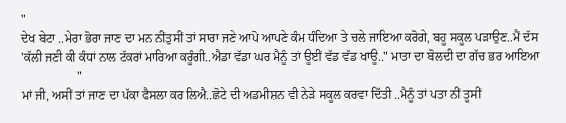"
ਦੇਖ ਬੇਟਾ ..ਮੇਰਾ ਭੋਰਾ ਜਾਣ ਦਾ ਮਨ ਨੀਂਤੁਸੀਂ ਤਾਂ ਸਾਰਾ ਜਣੇ ਆਪੋ ਆਪਣੇ ਕੰਮ ਧੰਦਿਆ ਤੇ ਚਲੇ ਜਾਇਆ ਕਰੋਗੇ, ਬਹੂ ਸਕੂਲ ਪੜਾਉਣ..ਮੈਂ ਦੱਸ 'ਕੱਲੀ ਜਣੀ ਕੀ ਕੰਧਾਂ ਨਾਲ ਟੱਕਰਾਂ ਮਾਰਿਆ ਕਰੂੰਗੀ..ਐਡਾ ਵੱਡਾ ਘਰ ਮੈਨੂੰ ਤਾਂ ਊਈਂ ਵੱਡ ਵੱਡ ਖਾਊ.." ਮਾਤਾ ਦਾ ਬੋਲਦੀ ਦਾ ਗੱਚ ਭਰ ਆਇਆ
                  "
ਮਾਂ ਜੀ, ਅਸੀਂ ਤਾਂ ਜਾਣ ਦਾ ਪੱਕਾ ਫੈਸਲਾ ਕਰ ਲਿਐ..ਛੋਟੇ ਦੀ ਅਡਮੀਸ਼ਨ ਵੀ ਨੇੜੇ ਸਕੂਲ ਕਰਵਾ ਦਿੱਤੀ ..ਮੈਨੂੰ ਤਾਂ ਪਤਾ ਨੀਂ ਤੂਸੀਂ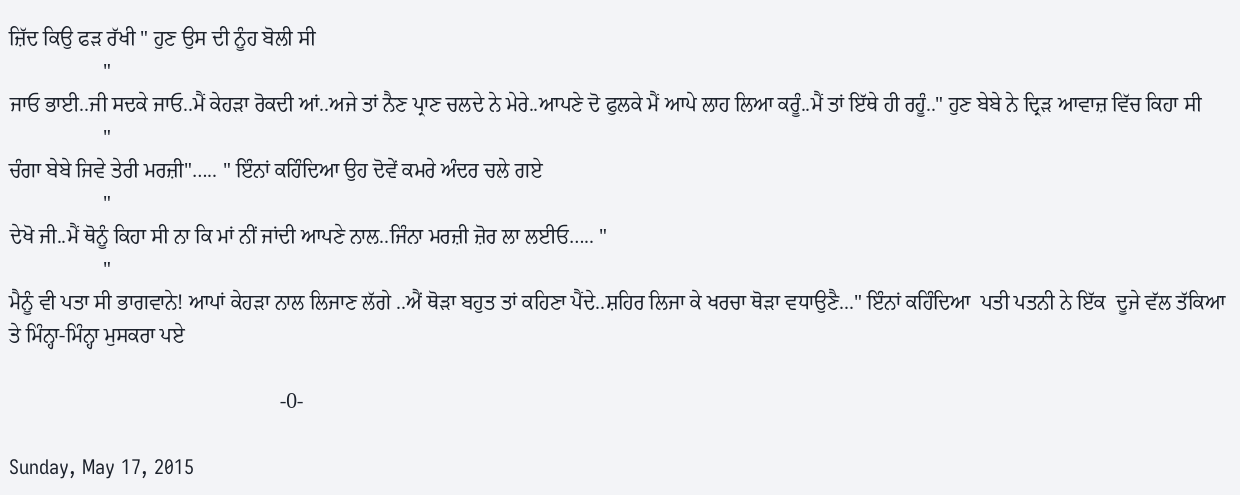ਜ਼ਿੱਦ ਕਿਉ ਫੜ ਰੱਖੀ " ਹੁਣ ਉਸ ਦੀ ਨੂੰਹ ਬੋਲੀ ਸੀ
                  "
ਜਾਓ ਭਾਈ..ਜੀ ਸਦਕੇ ਜਾਓ..ਮੈਂ ਕੇਹੜਾ ਰੋਕਦੀ ਆਂ..ਅਜੇ ਤਾਂ ਨੈਣ ਪ੍ਰਾਣ ਚਲਦੇ ਨੇ ਮੇਰੇ..ਆਪਣੇ ਦੋ ਫੁਲਕੇ ਮੈਂ ਆਪੇ ਲਾਹ ਲਿਆ ਕਰੂੰ..ਮੈਂ ਤਾਂ ਇੱਥੇ ਹੀ ਰਹੂੰ.." ਹੁਣ ਬੇਬੇ ਨੇ ਦ੍ਰਿੜ ਆਵਾਜ਼ ਵਿੱਚ ਕਿਹਾ ਸੀ
                  "
ਚੰਗਾ ਬੇਬੇ ਜਿਵੇ ਤੇਰੀ ਮਰਜ਼ੀ"….. " ਇੰਨਾਂ ਕਹਿੰਦਿਆ ਉਹ ਦੋਵੇਂ ਕਮਰੇ ਅੰਦਰ ਚਲੇ ਗਏ
                  "
ਦੇਖੋ ਜੀ..ਮੈਂ ਥੋਨੂੰ ਕਿਹਾ ਸੀ ਨਾ ਕਿ ਮਾਂ ਨੀਂ ਜਾਂਦੀ ਆਪਣੇ ਨਾਲ..ਜਿੰਨਾ ਮਰਜ਼ੀ ਜ਼ੋਰ ਲਾ ਲਈਓ….. "
                  "
ਮੈਨੂੰ ਵੀ ਪਤਾ ਸੀ ਭਾਗਵਾਨੇ! ਆਪਾਂ ਕੇਹੜਾ ਨਾਲ ਲਿਜਾਣ ਲੱਗੇ ..ਐਂ ਥੋੜਾ ਬਹੁਤ ਤਾਂ ਕਹਿਣਾ ਪੈਂਦੇ..ਸ਼ਹਿਰ ਲਿਜਾ ਕੇ ਖਰਚਾ ਥੋੜਾ ਵਧਾਉਣੈ..." ਇੰਨਾਂ ਕਹਿੰਦਿਆ  ਪਤੀ ਪਤਨੀ ਨੇ ਇੱਕ  ਦੂਜੇ ਵੱਲ ਤੱਕਿਆ ਤੇ ਮਿੰਨ੍ਹਾ-ਮਿੰਨ੍ਹਾ ਮੁਸਕਰਾ ਪਏ

                                                    -0-

Sunday, May 17, 2015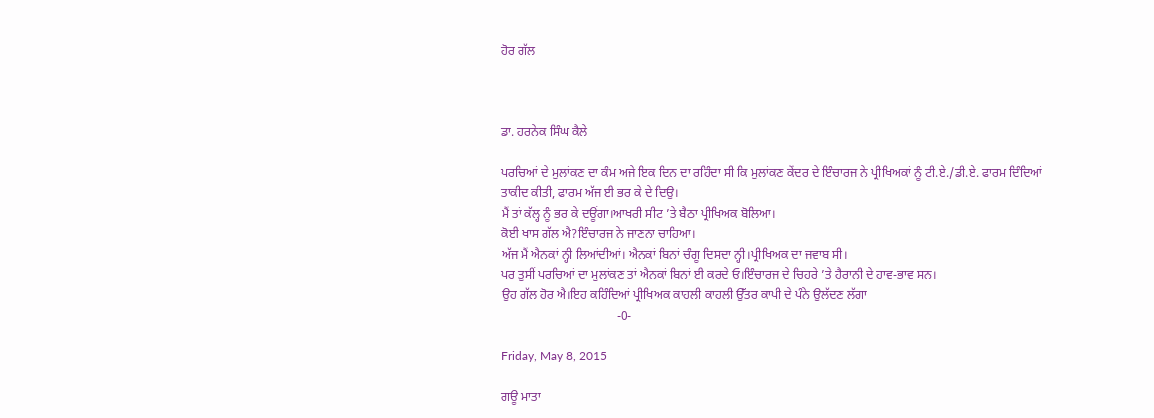ਹੋਰ ਗੱਲ



ਡਾ. ਹਰਨੇਕ ਸਿੰਘ ਕੈਲੇ

ਪਰਚਿਆਂ ਦੇ ਮੁਲਾਂਕਣ ਦਾ ਕੰਮ ਅਜੇ ਇਕ ਦਿਨ ਦਾ ਰਹਿੰਦਾ ਸੀ ਕਿ ਮੁਲਾਂਕਣ ਕੇਂਦਰ ਦੇ ਇੰਚਾਰਜ ਨੇ ਪ੍ਰੀਖਿਅਕਾਂ ਨੂੰ ਟੀ.ਏ./ਡੀ.ਏ. ਫਾਰਮ ਦਿੰਦਿਆਂ ਤਾਕੀਦ ਕੀਤੀ, ਫਾਰਮ ਅੱਜ ਈ ਭਰ ਕੇ ਦੇ ਦਿਉ।
ਮੈਂ ਤਾਂ ਕੱਲ੍ਹ ਨੂੰ ਭਰ ਕੇ ਦਊਂਗਾ।ਆਖਰੀ ਸੀਟ ’ਤੇ ਬੈਠਾ ਪ੍ਰੀਖਿਅਕ ਬੋਲਿਆ।
ਕੋਈ ਖਾਸ ਗੱਲ ਐ?ਇੰਚਾਰਜ ਨੇ ਜਾਣਨਾ ਚਾਹਿਆ।
ਅੱਜ ਮੈਂ ਐਨਕਾਂ ਨ੍ਹੀ ਲਿਆਂਦੀਆਂ। ਐਨਕਾਂ ਬਿਨਾਂ ਚੰਗੂ ਦਿਸਦਾ ਨ੍ਹੀ।ਪ੍ਰੀਖਿਅਕ ਦਾ ਜਵਾਬ ਸੀ।
ਪਰ ਤੁਸੀਂ ਪਰਚਿਆਂ ਦਾ ਮੁਲਾਂਕਣ ਤਾਂ ਐਨਕਾਂ ਬਿਨਾਂ ਈ ਕਰਦੇ ਓ।ਇੰਚਾਰਜ ਦੇ ਚਿਹਰੇ ’ਤੇ ਹੈਰਾਨੀ ਦੇ ਹਾਵ-ਭਾਵ ਸਨ।
ਉਹ ਗੱਲ ਹੋਰ ਐ।ਇਹ ਕਹਿੰਦਿਆਂ ਪ੍ਰੀਖਿਅਕ ਕਾਹਲੀ ਕਾਹਲੀ ਉੱਤਰ ਕਾਪੀ ਦੇ ਪੰਨੇ ਉਲੱਦਣ ਲੱਗਾ
                                     -0-

Friday, May 8, 2015

ਗਊ ਮਾਤਾ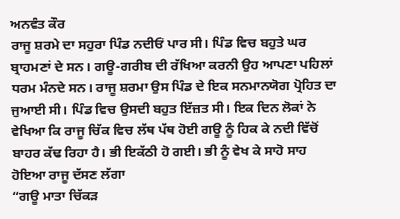ਅਨਵੰਤ ਕੌਰ
ਰਾਜੂ ਸ਼ਰਮੇ ਦਾ ਸਹੁਰਾ ਪਿੰਡ ਨਦੀਓਂ ਪਾਰ ਸੀ। ਪਿੰਡ ਵਿਚ ਬਹੁਤੇ ਘਰ ਬ੍ਰਾਹਮਣਾਂ ਦੇ ਸਨ। ਗਊ-ਗਰੀਬ ਦੀ ਰੱਖਿਆ ਕਰਨੀ ਉਹ ਆਪਣਾ ਪਹਿਲਾਂ ਧਰਮ ਮੰਨਦੇ ਸਨ। ਰਾਜੂ ਸ਼ਰਮਾ ਉਸ ਪਿੰਡ ਦੇ ਇਕ ਸਨਮਾਨਯੋਗ ਪ੍ਰੋਹਿਤ ਦਾ ਜੁਆਈ ਸੀ। ਪਿੰਡ ਵਿਚ ਉਸਦੀ ਬਹੁਤ ਇੱਜ਼ਤ ਸੀ। ਇਕ ਦਿਨ ਲੋਕਾਂ ਨੇ ਵੇਖਿਆ ਕਿ ਰਾਜੂ ਚਿੱਕ ਵਿਚ ਲੱਥ ਪੱਥ ਹੋਈ ਗਊ ਨੂੰ ਹਿਕ ਕੇ ਨਦੀ ਵਿੱਚੋਂ ਬਾਹਰ ਕੱਢ ਰਿਹਾ ਹੈ। ਭੀ ਇਕੱਠੀ ਹੋ ਗਈ। ਭੀ ਨੂੰ ਵੇਖ ਕੇ ਸਾਹੋ ਸਾਹ ਹੋਇਆ ਰਾਜੂ ਦੱਸਣ ਲੱਗਾ
“ਗਊ ਮਾਤਾ ਚਿੱਕੜ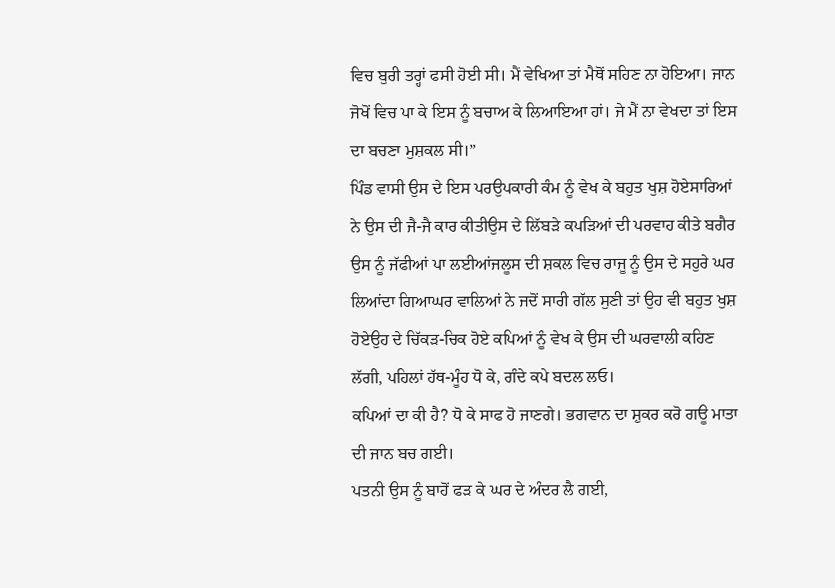ਵਿਚ ਬੁਰੀ ਤਰ੍ਹਾਂ ਫਸੀ ਹੋਈ ਸੀ। ਮੈਂ ਵੇਖਿਆ ਤਾਂ ਮੈਥੋਂ ਸਹਿਣ ਨਾ ਹੋਇਆ। ਜਾਨ ਜੋਖੋਂ ਵਿਚ ਪਾ ਕੇ ਇਸ ਨੂੰ ਬਚਾਅ ਕੇ ਲਿਆਇਆ ਹਾਂ। ਜੇ ਮੈਂ ਨਾ ਵੇਖਦਾ ਤਾਂ ਇਸ ਦਾ ਬਚਣਾ ਮੁਸ਼ਕਲ ਸੀ।”
ਪਿੰਡ ਵਾਸੀ ਉਸ ਦੇ ਇਸ ਪਰਉਪਕਾਰੀ ਕੰਮ ਨੂੰ ਵੇਖ ਕੇ ਬਹੁਤ ਖੁਸ਼ ਹੋਏਸਾਰਿਆਂ ਨੇ ਉਸ ਦੀ ਜੈ-ਜੈ ਕਾਰ ਕੀਤੀਉਸ ਦੇ ਲਿੱਬੜੇ ਕਪੜਿਆਂ ਦੀ ਪਰਵਾਹ ਕੀਤੇ ਬਗੈਰ ਉਸ ਨੂੰ ਜੱਫੀਆਂ ਪਾ ਲਈਆਂਜਲੂਸ ਦੀ ਸ਼ਕਲ ਵਿਚ ਰਾਜੂ ਨੂੰ ਉਸ ਦੇ ਸਹੁਰੇ ਘਰ ਲਿਆਂਦਾ ਗਿਆਘਰ ਵਾਲਿਆਂ ਨੇ ਜਦੋਂ ਸਾਰੀ ਗੱਲ ਸੁਣੀ ਤਾਂ ਉਹ ਵੀ ਬਹੁਤ ਖੁਸ਼ ਹੋਏਉਹ ਦੇ ਚਿੱਕੜ-ਚਿਕ ਹੋਏ ਕਪਿਆਂ ਨੂੰ ਵੇਖ ਕੇ ਉਸ ਦੀ ਘਰਵਾਲੀ ਕਹਿਣ ਲੱਗੀ, ਪਹਿਲਾਂ ਹੱਥ-ਮੂੰਹ ਧੋ ਕੇ, ਗੰਦੇ ਕਪੇ ਬਦਲ ਲਓ।
ਕਪਿਆਂ ਦਾ ਕੀ ਹੈ? ਧੋ ਕੇ ਸਾਫ ਹੋ ਜਾਣਗੇ। ਭਗਵਾਨ ਦਾ ਸ਼ੁਕਰ ਕਰੋ ਗਊ ਮਾਤਾ ਦੀ ਜਾਨ ਬਚ ਗਈ।
ਪਤਨੀ ਉਸ ਨੂੰ ਬਾਹੋਂ ਫੜ ਕੇ ਘਰ ਦੇ ਅੰਦਰ ਲੈ ਗਈ,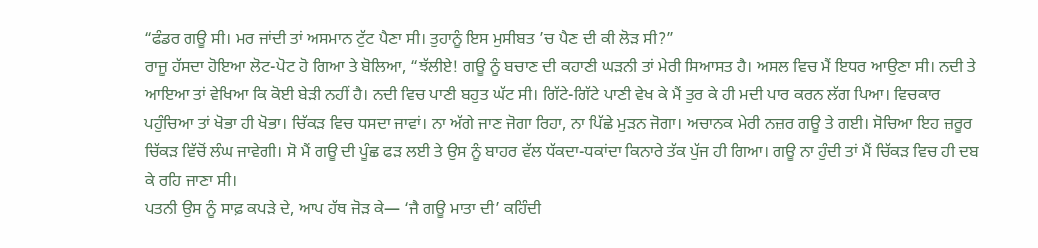“ਫੰਡਰ ਗਊ ਸੀ। ਮਰ ਜਾਂਦੀ ਤਾਂ ਅਸਮਾਨ ਟੁੱਟ ਪੈਣਾ ਸੀ। ਤੁਹਾਨੂੰ ਇਸ ਮੁਸੀਬਤ ’ਚ ਪੈਣ ਦੀ ਕੀ ਲੋੜ ਸੀ?”
ਰਾਜੂ ਹੱਸਦਾ ਹੋਇਆ ਲੋਟ-ਪੋਟ ਹੋ ਗਿਆ ਤੇ ਬੋਲਿਆ, “ਝੱਲੀਏ! ਗਊ ਨੂੰ ਬਚਾਣ ਦੀ ਕਹਾਣੀ ਘੜਨੀ ਤਾਂ ਮੇਰੀ ਸਿਆਸਤ ਹੈ। ਅਸਲ ਵਿਚ ਮੈਂ ਇਧਰ ਆਉਣਾ ਸੀ। ਨਦੀ ਤੇ ਆਇਆ ਤਾਂ ਵੇਖਿਆ ਕਿ ਕੋਈ ਬੇੜੀ ਨਹੀਂ ਹੈ। ਨਦੀ ਵਿਚ ਪਾਣੀ ਬਹੁਤ ਘੱਟ ਸੀ। ਗਿੱਟੇ-ਗਿੱਟੇ ਪਾਣੀ ਵੇਖ ਕੇ ਮੈਂ ਤੁਰ ਕੇ ਹੀ ਮਦੀ ਪਾਰ ਕਰਨ ਲੱਗ ਪਿਆ। ਵਿਚਕਾਰ ਪਹੁੰਚਿਆ ਤਾਂ ਖੋਭਾ ਹੀ ਖੋਭਾ। ਚਿੱਕੜ ਵਿਚ ਧਸਦਾ ਜਾਵਾਂ। ਨਾ ਅੱਗੇ ਜਾਣ ਜੋਗਾ ਰਿਹਾ, ਨਾ ਪਿੱਛੇ ਮੁੜਨ ਜੋਗਾ। ਅਚਾਨਕ ਮੇਰੀ ਨਜ਼ਰ ਗਊ ਤੇ ਗਈ। ਸੋਚਿਆ ਇਹ ਜ਼ਰੂਰ ਚਿੱਕੜ ਵਿੱਚੋਂ ਲੰਘ ਜਾਵੇਗੀ। ਸੋ ਮੈਂ ਗਊ ਦੀ ਪੂੰਛ ਫੜ ਲਈ ਤੇ ਉਸ ਨੂੰ ਬਾਹਰ ਵੱਲ ਧੱਕਦਾ-ਧਕਾਂਦਾ ਕਿਨਾਰੇ ਤੱਕ ਪੁੱਜ ਹੀ ਗਿਆ। ਗਊ ਨਾ ਹੁੰਦੀ ਤਾਂ ਮੈਂ ਚਿੱਕੜ ਵਿਚ ਹੀ ਦਬ ਕੇ ਰਹਿ ਜਾਣਾ ਸੀ।
ਪਤਨੀ ਉਸ ਨੂੰ ਸਾਫ਼ ਕਪੜੇ ਦੇ, ਆਪ ਹੱਥ ਜੋੜ ਕੇ— ‘ਜੈ ਗਊ ਮਾਤਾ ਦੀ’ ਕਹਿੰਦੀ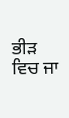ਭੀੜ ਵਿਚ ਜਾ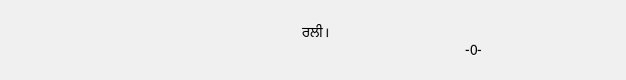ਰਲੀ।
                                             -0-